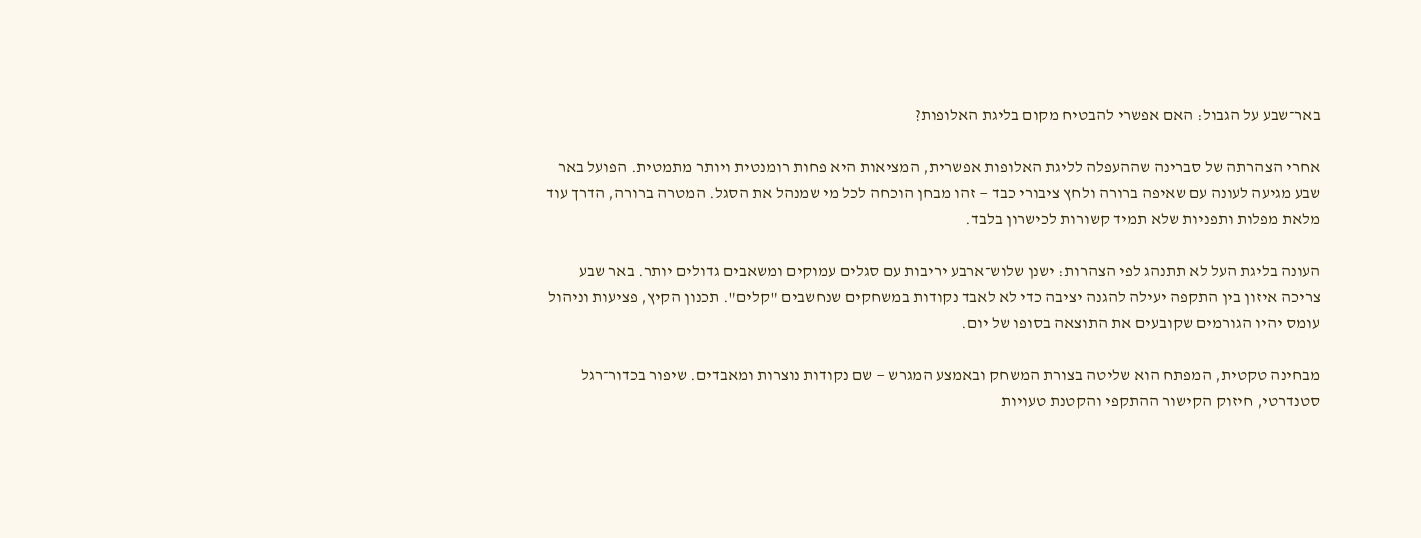באר־שבע על הגבול: האם אפשרי להבטיח מקום בליגת האלופות?

אחרי הצהרתה של סברינה שההעפלה לליגת האלופות אפשרית, המציאות היא פחות רומנטית ויותר מתמטית. הפועל באר שבע מגיעה לעונה עם שאיפה ברורה ולחץ ציבורי כבד — זהו מבחן הוכחה לכל מי שמנהל את הסגל. המטרה ברורה, הדרך עוד מלאת מפלות ותפניות שלא תמיד קשורות לכישרון בלבד.

העונה בליגת העל לא תתנהג לפי הצהרות: ישנן שלוש־ארבע יריבות עם סגלים עמוקים ומשאבים גדולים יותר. באר שבע צריכה איזון בין התקפה יעילה להגנה יציבה כדי לא לאבד נקודות במשחקים שנחשבים "קלים". תכנון הקיץ, פציעות וניהול עומס יהיו הגורמים שקובעים את התוצאה בסופו של יום.

מבחינה טקטית, המפתח הוא שליטה בצורת המשחק ובאמצע המגרש — שם נקודות נוצרות ומאבדים. שיפור בכדור־רגל סטנדרטי, חיזוק הקישור ההתקפי והקטנת טעויות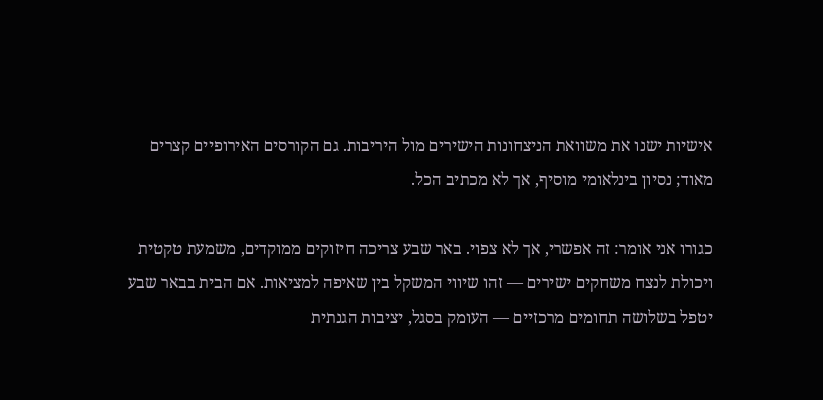אישיות ישנו את משוואת הניצחונות הישירים מול היריבות. גם הקורסים האירופיים קצרים מאוד; נסיון בינלאומי מוסיף, אך לא מכתיב הכל.

כגורו אני אומר: זה אפשרי, אך לא צפוי. באר שבע צריכה חיזוקים ממוקדים, משמעת טקטית ויכולת לנצח משחקים ישירים — זהו שיווי המשקל בין שאיפה למציאות. אם הבית בבאר שבע יטפל בשלושה תחומים מרכזיים — העומק בסגל, יציבות הגנתית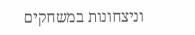וניצחונות במשחקים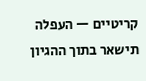קריטיים — העפלה תישאר בתוך ההגיון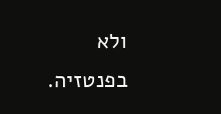ולא בפנטזיה.